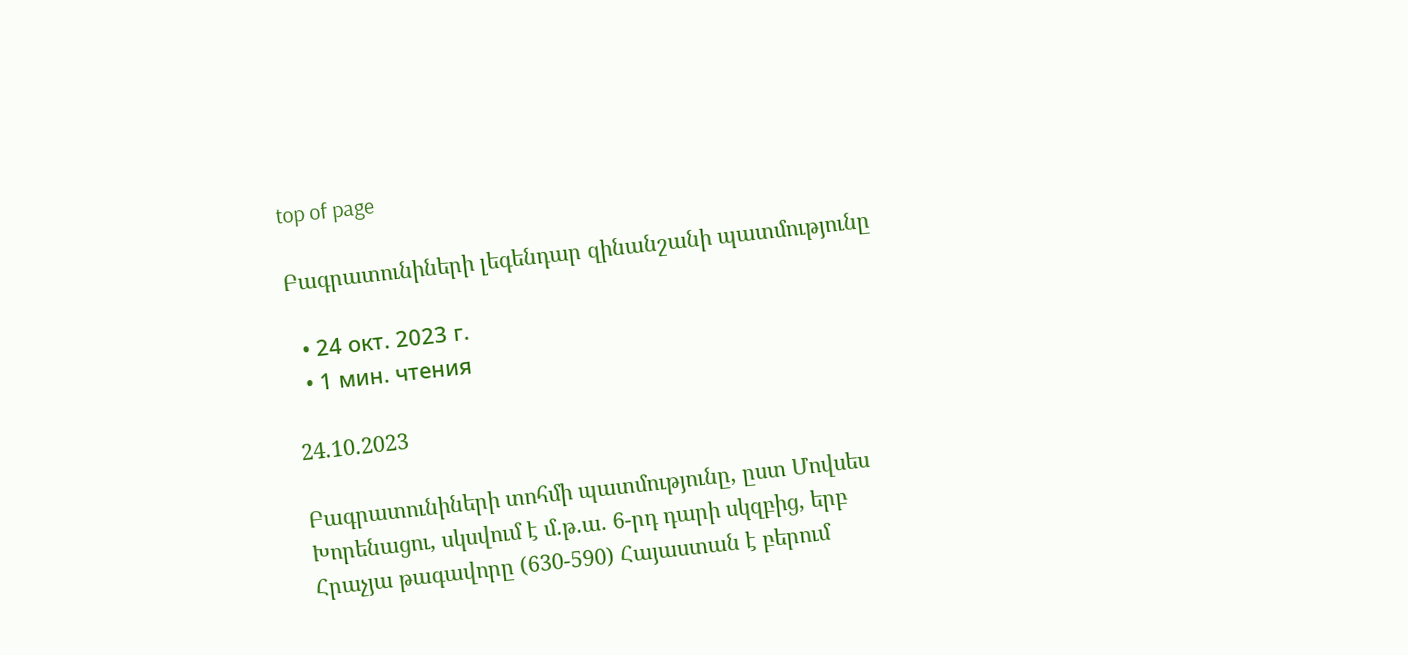top of page

Բագրատունիների լեգենդար զինանշանի պատմությունը

  • 24 окт. 2023 г.
  • 1 мин. чтения

24.10.2023

Բագրատունիների տոհմի պատմությունը, ըստ Մովսես Խորենացու, սկսվում է մ.թ.ա. 6-րդ դարի սկզբից, երբ Հրաչյա թագավորը (630-590) Հայաստան է բերում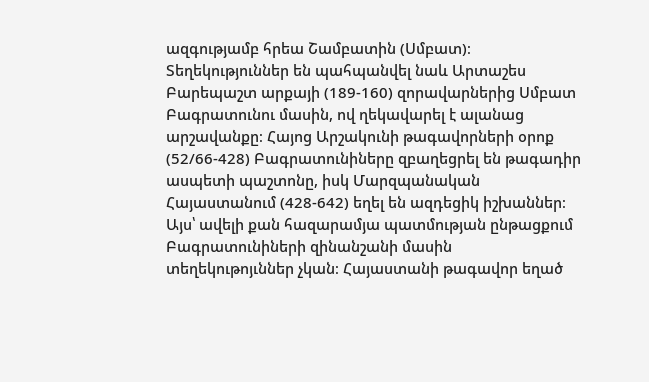ազգությամբ հրեա Շամբատին (Սմբատ)։ Տեղեկություններ են պահպանվել նաև Արտաշես Բարեպաշտ արքայի (189-160) զորավարներից Սմբատ Բագրատունու մասին, ով ղեկավարել է ալանաց արշավանքը։ Հայոց Արշակունի թագավորների օրոք (52/66-428) Բագրատունիները զբաղեցրել են թագադիր ասպետի պաշտոնը, իսկ Մարզպանական Հայաստանում (428-642) եղել են ազդեցիկ իշխաններ։ Այս՝ ավելի քան հազարամյա պատմության ընթացքում Բագրատունիների զինանշանի մասին տեղեկութոյւններ չկան։ Հայաստանի թագավոր եղած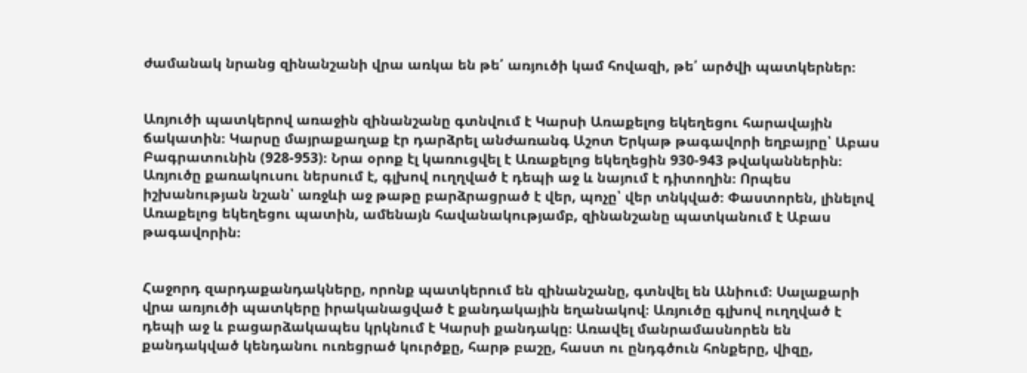ժամանակ նրանց զինանշանի վրա առկա են թե՛ առյուծի կամ հովազի, թե՛ արծվի պատկերներ։


Առյուծի պատկերով առաջին զինանշանը գտնվում է Կարսի Առաքելոց եկեղեցու հարավային ճակատին։ Կարսը մայրաքաղաք էր դարձրել անժառանգ Աշոտ Երկաթ թագավորի եղբայրը՝ Աբաս Բագրատունին (928-953)։ Նրա օրոք էլ կառուցվել է Առաքելոց եկեղեցին 930-943 թվականներին։ Առյուծը քառակուսու ներսում է, գլխով ուղղված է դեպի աջ և նայում է դիտողին։ Որպես իշխանության նշան՝ առջևի աջ թաթը բարձրացրած է վեր, պոչը՝ վեր տնկված։ Փաստորեն, լինելով Առաքելոց եկեղեցու պատին, ամենայն հավանակությամբ, զինանշանը պատկանում է Աբաս թագավորին։


Հաջորդ զարդաքանդակները, որոնք պատկերում են զինանշանը, գտնվել են Անիում։ Սալաքարի վրա առյուծի պատկերը իրականացված է քանդակային եղանակով։ Առյուծը գլխով ուղղված է դեպի աջ և բացարձակապես կրկնում է Կարսի քանդակը։ Առավել մանրամասնորեն են քանդակված կենդանու ուռեցրած կուրծքը, հարթ բաշը, հաստ ու ընդգծուն հոնքերը, վիզը,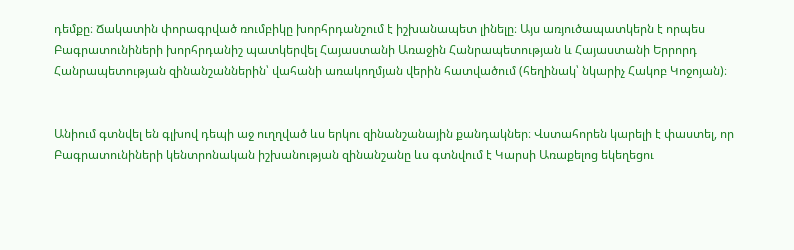դեմքը։ Ճակատին փորագրված ռումբիկը խորհրդանշում է իշխանապետ լինելը։ Այս առյուծապատկերն է որպես Բագրատունիների խորհրդանիշ պատկերվել Հայաստանի Առաջին Հանրապետության և Հայաստանի Երրորդ Հանրապետության զինանշաններին՝ վահանի առակողմյան վերին հատվածում (հեղինակ՝ նկարիչ Հակոբ Կոջոյան)։


Անիում գտնվել են գլխով դեպի աջ ուղղված ևս երկու զինանշանային քանդակներ։ Վստահորեն կարելի է փաստել, որ Բագրատունիների կենտրոնական իշխանության զինանշանը ևս գտնվում է Կարսի Առաքելոց եկեղեցու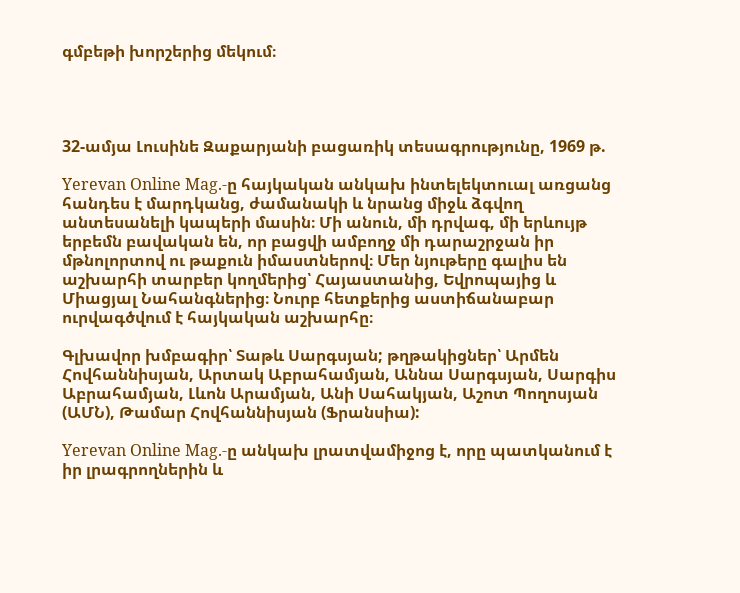գմբեթի խորշերից մեկում։




32-ամյա Լուսինե Զաքարյանի բացառիկ տեսագրությունը, 1969 թ.

Yerevan Online Mag.-ը հայկական անկախ ինտելեկտուալ առցանց հանդես է մարդկանց, ժամանակի և նրանց միջև ձգվող անտեսանելի կապերի մասին։ Մի անուն, մի դրվագ, մի երևույթ երբեմն բավական են, որ բացվի ամբողջ մի դարաշրջան իր մթնոլորտով ու թաքուն իմաստներով։ Մեր նյութերը գալիս են աշխարհի տարբեր կողմերից՝ Հայաստանից, Եվրոպայից և Միացյալ Նահանգներից։ Նուրբ հետքերից աստիճանաբար ուրվագծվում է հայկական աշխարհը։

Գլխավոր խմբագիր՝ Տաթև Սարգսյան; թղթակիցներ՝ Արմեն Հովհաննիսյան, Արտակ Աբրահամյան, Աննա Սարգսյան, Սարգիս Աբրահամյան, Լևոն Արամյան, Անի Սահակյան, Աշոտ Պողոսյան (ԱՄՆ), Թամար Հովհաննիսյան (Ֆրանսիա):

Yerevan Online Mag.-ը անկախ լրատվամիջոց է, որը պատկանում է իր լրագրողներին և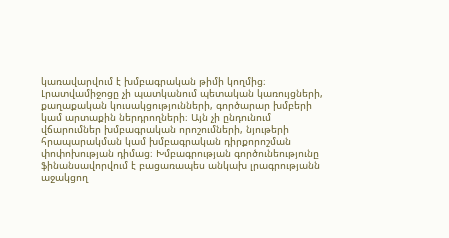կառավարվում է խմբագրական թիմի կողմից։ Լրատվամիջոցը չի պատկանում պետական կառույցների, քաղաքական կուսակցությունների, գործարար խմբերի կամ արտաքին ներդրողների։ Այն չի ընդունում վճարումներ խմբագրական որոշումների, նյութերի հրապարակման կամ խմբագրական դիրքորոշման փոփոխության դիմաց։ Խմբագրության գործունեությունը ֆինանսավորվում է բացառապես անկախ լրագրությանն աջակցող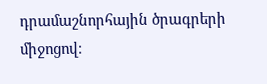դրամաշնորհային ծրագրերի միջոցով։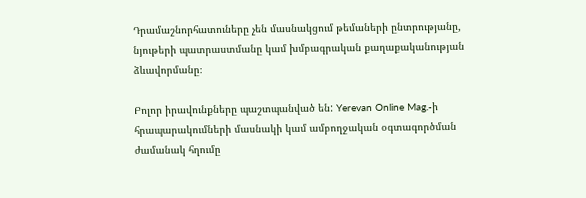Դրամաշնորհատուները չեն մասնակցում թեմաների ընտրությանը, նյութերի պատրաստմանը կամ խմբագրական քաղաքականության ձևավորմանը։

Բոլոր իրավունքները պաշտպանված են: Yerevan Online Mag.-ի հրապարակումների մասնակի կամ ամբողջական օգտագործման ժամանակ հղումը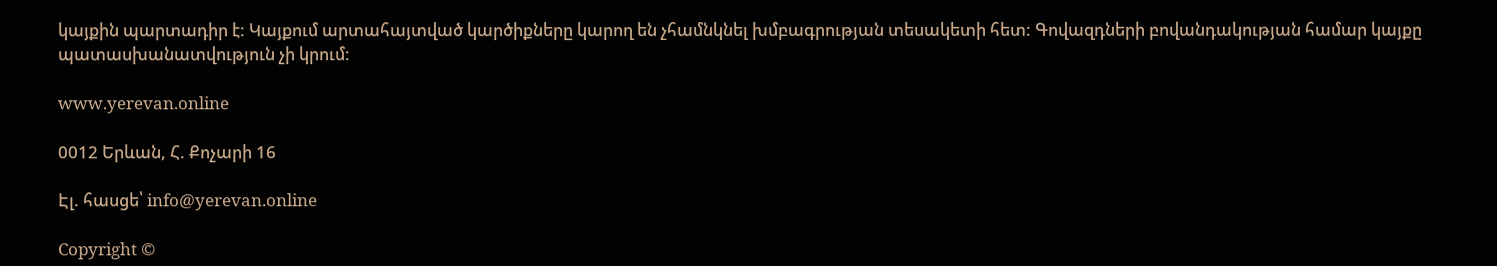կայքին պարտադիր է: Կայքում արտահայտված կարծիքները կարող են չհամնկնել խմբագրության տեսակետի հետ: Գովազդների բովանդակության համար կայքը պատասխանատվություն չի կրում:

www.yerevan.online

0012 Երևան, Հ. Քոչարի 16

Էլ. հասցե՝ info@yerevan.online

Copyright ©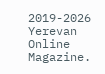2019-2026 Yerevan Online Magazine.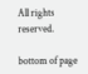All rights reserved.

bottom of page